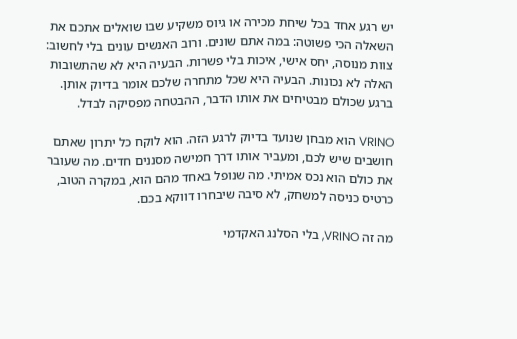יש רגע אחד בכל שיחת מכירה או גיוס משקיע שבו שואלים אתכם את השאלה הכי פשוטה: במה אתם שונים. ורוב האנשים עונים בלי לחשוב: צוות מנוסה, יחס אישי, איכות בלי פשרות. הבעיה היא לא שהתשובות האלה לא נכונות. הבעיה היא שכל מתחרה שלכם אומר בדיוק אותן. ברגע שכולם מבטיחים את אותו הדבר, ההבטחה מפסיקה לבדל.

VRINO הוא מבחן שנועד בדיוק לרגע הזה. הוא לוקח כל יתרון שאתם חושבים שיש לכם, ומעביר אותו דרך חמישה מסננים חדים. מה שעובר את כולם הוא נכס אמיתי. מה שנופל באחד מהם הוא, במקרה הטוב, כרטיס כניסה למשחק, לא סיבה שיבחרו דווקא בכם.

מה זה VRINO, בלי הסלנג האקדמי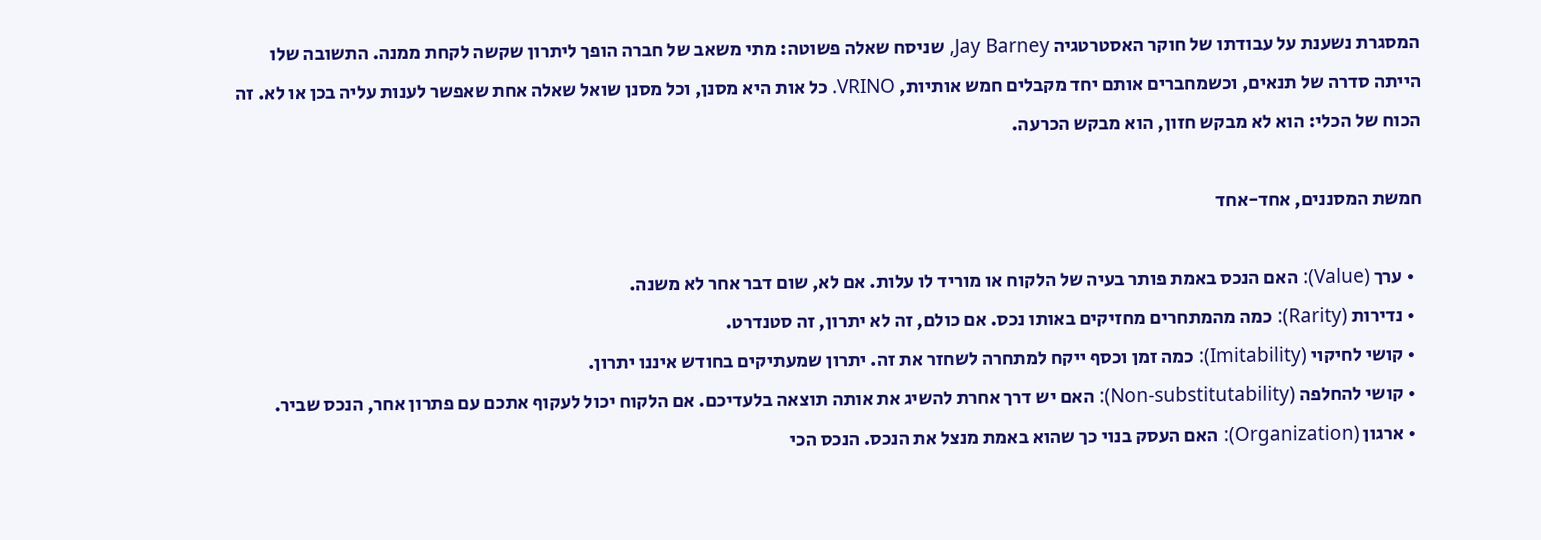המסגרת נשענת על עבודתו של חוקר האסטרטגיה Jay Barney, שניסח שאלה פשוטה: מתי משאב של חברה הופך ליתרון שקשה לקחת ממנה. התשובה שלו הייתה סדרה של תנאים, וכשמחברים אותם יחד מקבלים חמש אותיות, VRINO. כל אות היא מסנן, וכל מסנן שואל שאלה אחת שאפשר לענות עליה בכן או לא. זה הכוח של הכלי: הוא לא מבקש חזון, הוא מבקש הכרעה.

חמשת המסננים, אחד-אחד

  • ערך (Value): האם הנכס באמת פותר בעיה של הלקוח או מוריד לו עלות. אם לא, שום דבר אחר לא משנה.
  • נדירות (Rarity): כמה מהמתחרים מחזיקים באותו נכס. אם כולם, זה לא יתרון, זה סטנדרט.
  • קושי לחיקוי (Imitability): כמה זמן וכסף ייקח למתחרה לשחזר את זה. יתרון שמעתיקים בחודש איננו יתרון.
  • קושי להחלפה (Non-substitutability): האם יש דרך אחרת להשיג את אותה תוצאה בלעדיכם. אם הלקוח יכול לעקוף אתכם עם פתרון אחר, הנכס שביר.
  • ארגון (Organization): האם העסק בנוי כך שהוא באמת מנצל את הנכס. הנכס הכי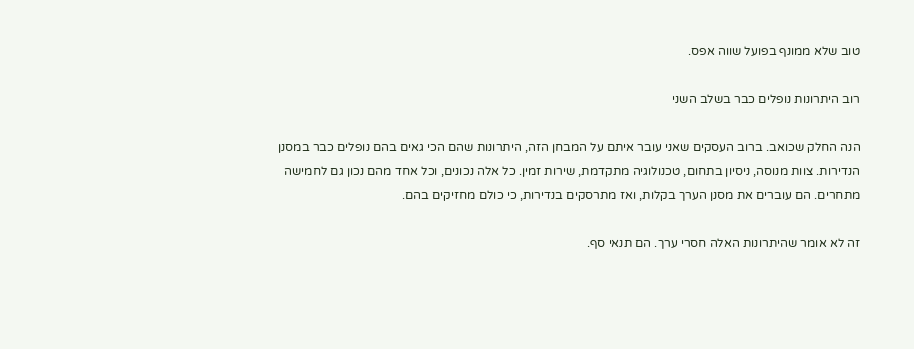טוב שלא ממונף בפועל שווה אפס.

רוב היתרונות נופלים כבר בשלב השני

הנה החלק שכואב. ברוב העסקים שאני עובר איתם על המבחן הזה, היתרונות שהם הכי גאים בהם נופלים כבר במסנן הנדירות. צוות מנוסה, ניסיון בתחום, טכנולוגיה מתקדמת, שירות זמין. כל אלה נכונים, וכל אחד מהם נכון גם לחמישה מתחרים. הם עוברים את מסנן הערך בקלות, ואז מתרסקים בנדירות, כי כולם מחזיקים בהם.

זה לא אומר שהיתרונות האלה חסרי ערך. הם תנאי סף.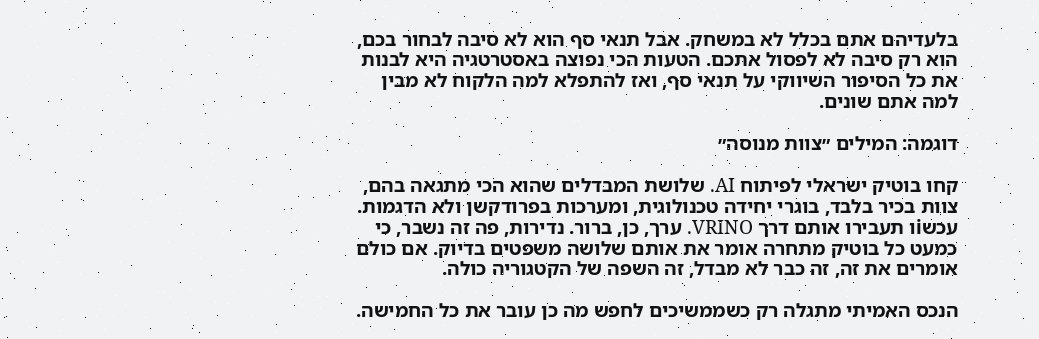בלעדיהם אתם בכלל לא במשחק. אבל תנאי סף הוא לא סיבה לבחור בכם, הוא רק סיבה לא לפסול אתכם. הטעות הכי נפוצה באסטרטגיה היא לבנות את כל הסיפור השיווקי על תנאי סף, ואז להתפלא למה הלקוח לא מבין למה אתם שונים.

דוגמה: המילים ״צוות מנוסה״

קחו בוטיק ישראלי לפיתוח AI. שלושת המבדלים שהוא הכי מתגאה בהם, צוות בכיר בלבד, בוגרי יחידה טכנולוגית, ומערכות בפרודקשן ולא הדגמות. עכשiו תעבירו אותם דרך VRINO. ערך, כן, ברור. נדירות, פה זה נשבר, כי כמעט כל בוטיק מתחרה אומר את אותם שלושה משפטים בדיוק. אם כולם אומרים את זה, זה כבר לא מבדל, זה השפה של הקטגוריה כולה.

הנכס האמיתי מתגלה רק כשממשיכים לחפש מה כן עובר את כל החמישה.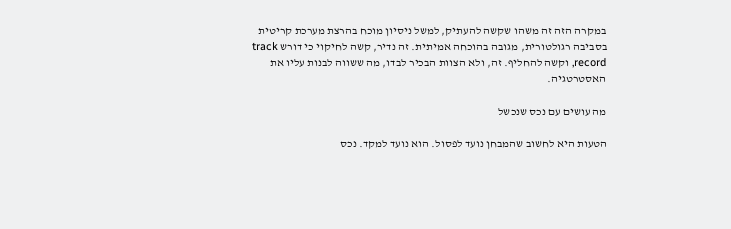במקרה הזה זה משהו שקשה להעתיק, למשל ניסיון מוכח בהרצת מערכת קריטית בסביבה רגולטורית, מגובה בהוכחה אמיתית. זה נדיר, קשה לחיקוי כי דורש track record, וקשה להחליף. זה, ולא הצוות הבכיר לבדו, מה ששווה לבנות עליו את האסטרטגיה.

מה עושים עם נכס שנכשל

הטעות היא לחשוב שהמבחן נועד לפסול. הוא נועד למקד. נכס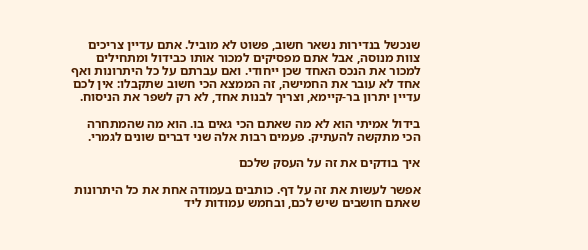שנכשל בנדירות נשאר חשוב, פשוט לא מוביל. אתם עדיין צריכים צוות מנוסה, אבל אתם מפסיקים למכור אותו כבידול ומתחילים למכור את הנכס האחד שכן ייחודי. ואם עברתם על כל היתרונות ואף אחד לא עובר את החמישה, זה הממצא הכי חשוב שתקבלו: אין לכם עדיין יתרון בר-קיימא, וצריך לבנות אחד, לא רק לשפר את הניסוח.

בידול אמיתי הוא לא מה שאתם הכי גאים בו. הוא מה שהמתחרה הכי מתקשה להעתיק. פעמים רבות אלה שני דברים שונים לגמרי.

איך בודקים את זה על העסק שלכם

אפשר לעשות את זה על דף. כותבים בעמודה אחת את כל היתרונות שאתם חושבים שיש לכם, ובחמש עמודות ליד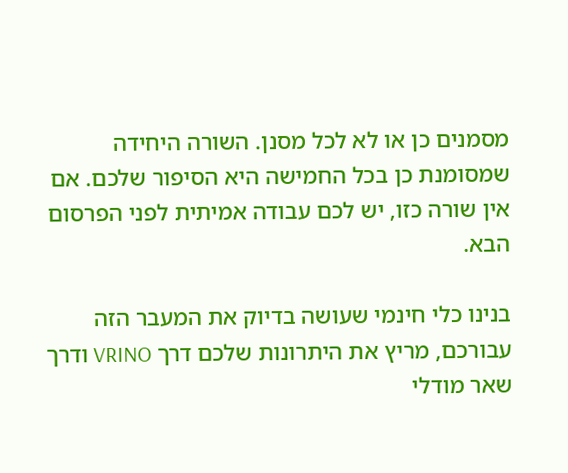מסמנים כן או לא לכל מסנן. השורה היחידה שמסומנת כן בכל החמישה היא הסיפור שלכם. אם אין שורה כזו, יש לכם עבודה אמיתית לפני הפרסום הבא.

בנינו כלי חינמי שעושה בדיוק את המעבר הזה עבורכם, מריץ את היתרונות שלכם דרך VRINO ודרך שאר מודלי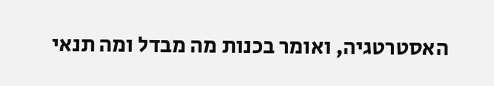האסטרטגיה, ואומר בכנות מה מבדל ומה תנאי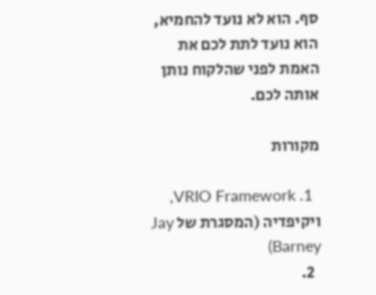סף. הוא לא נועד להחמיא, הוא נועד לתת לכם את האמת לפני שהלקוח נותן אותה לכם.

מקורות

  1. VRIO Framework, ויקיפדיה (המסגרת של Jay Barney)
  2.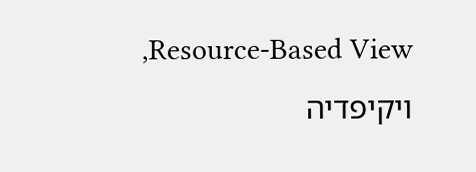Resource-Based View, ויקיפדיה